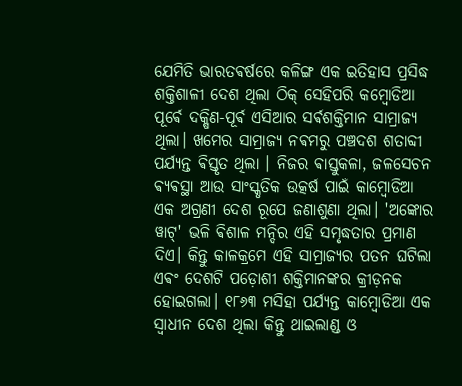ଯେମିତି ଭାରତଵର୍ଷରେ କଳିଙ୍ଗ ଏକ ଇତିହାସ ପ୍ରସିଦ୍ଧ ଶକ୍ତିଶାଳୀ ଦେଶ ଥିଲା ଠିକ୍ ସେହିପରି କମ୍ବୋଡିଆ ପୂର୍ଵେ ଦକ୍ଷିଣ-ପୂର୍ଵ ଏସିଆର ସର୍ଵଶକ୍ତିମାନ ସାମ୍ରାଜ୍ୟ ଥିଲା। ଖମେର ସାମ୍ରାଜ୍ୟ ନଵମରୁ ପଞ୍ଚଦଶ ଶତାବ୍ଦୀ ପର୍ଯ୍ୟନ୍ତ ଵିସ୍ତୃତ ଥିଲା । ନିଜର ଵାସ୍ତୁକଳା, ଜଳସେଚନ ଵ୍ୟଵସ୍ଥା ଆଉ ସାଂସ୍କୃତିକ ଉତ୍କର୍ଷ ପାଇଁ କାମ୍ବୋଡିଆ ଏକ ଅଗ୍ରଣୀ ଦେଶ ରୂପେ ଜଣାଶୁଣା ଥିଲା। 'ଅଙ୍କୋର ୱାଟ୍' ଭଳି ଵିଶାଳ ମନ୍ଦିର ଏହି ସମୃଦ୍ଧତାର ପ୍ରମାଣ ଦିଏ। କିନ୍ତୁ କାଳକ୍ରମେ ଏହି ସାମ୍ରାଜ୍ୟର ପତନ ଘଟିଲା ଏଵଂ ଦେଶଟି ପଡ଼ୋଶୀ ଶକ୍ତିମାନଙ୍କର କ୍ରୀଡ଼ନକ ହୋଇଗଲା। ୧୮୬୩ ମସିହା ପର୍ଯ୍ୟନ୍ତ କାମ୍ବୋଡିଆ ଏକ ସ୍ଵାଧୀନ ଦେଶ ଥିଲା କିନ୍ତୁ ଥାଇଲାଣ୍ଡ ଓ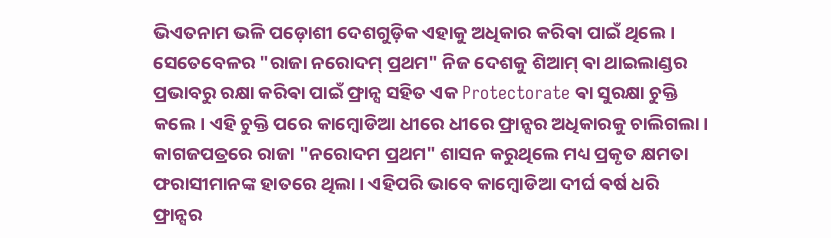ଭିଏତନାମ ଭଳି ପଡ଼ୋଶୀ ଦେଶଗୁଡ଼ିକ ଏହାକୁ ଅଧିକାର କରିଵା ପାଇଁ ଥିଲେ।
ସେତେବେଳର "ରାଜା ନରୋଦମ୍ ପ୍ରଥମ" ନିଜ ଦେଶକୁ ଶିଆମ୍ ଵା ଥାଇଲାଣ୍ଡର ପ୍ରଭାବରୁ ରକ୍ଷା କରିଵା ପାଇଁ ଫ୍ରାନ୍ସ ସହିତ ଏକ Protectorate ଵା ସୁରକ୍ଷା ଚୁକ୍ତି କଲେ। ଏହି ଚୁକ୍ତି ପରେ କାମ୍ବୋଡିଆ ଧୀରେ ଧୀରେ ଫ୍ରାନ୍ସର ଅଧିକାରକୁ ଚାଲିଗଲା। କାଗଜପତ୍ରରେ ରାଜା "ନରୋଦମ ପ୍ରଥମ" ଶାସନ କରୁଥିଲେ ମଧ୍ୟ ପ୍ରକୃତ କ୍ଷମତା ଫରାସୀମାନଙ୍କ ହାତରେ ଥିଲା। ଏହିପରି ଭାବେ କାମ୍ବୋଡିଆ ଦୀର୍ଘ ଵର୍ଷ ଧରି ଫ୍ରାନ୍ସର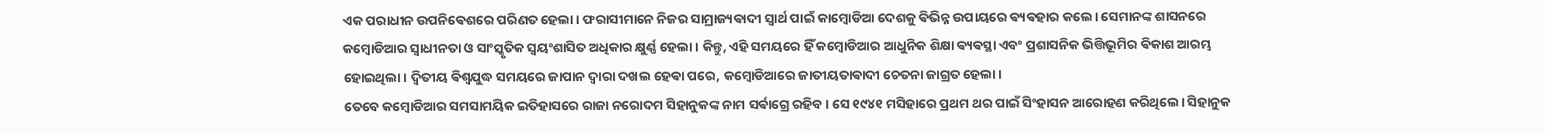ଏକ ପରାଧୀନ ଉପନିଵେଶରେ ପରିଣତ ହେଲା। ଫରାସୀମାନେ ନିଜର ସାମ୍ରାଜ୍ୟଵାଦୀ ସ୍ୱାର୍ଥ ପାଇଁ କାମ୍ବୋଡିଆ ଦେଶକୁ ଵିଭିନ୍ନ ଉପାୟରେ ଵ୍ୟଵହାର କଲେ। ସେମାନଙ୍କ ଶାସନରେ କମ୍ବୋଡିଆର ସ୍ୱାଧୀନତା ଓ ସାଂସ୍କୃତିକ ସ୍ୱୟଂଶାସିତ ଅଧିକାର କ୍ଷୁର୍ଣ୍ଣ ହେଲା। କିନ୍ତୁ, ଏହି ସମୟରେ ହିଁ କମ୍ବୋଡିଆର ଆଧୁନିକ ଶିକ୍ଷା ଵ୍ୟଵସ୍ଥା ଏବଂ ପ୍ରଶାସନିକ ଭିତ୍ତିଭୂମିର ଵିକାଶ ଆରମ୍ଭ ହୋଇଥିଲା। ଦ୍ୱିତୀୟ ଵିଶ୍ୱଯୁଦ୍ଧ ସମୟରେ ଜାପାନ ଦ୍ୱାରା ଦଖଲ ହେଵା ପରେ, କମ୍ବୋଡିଆରେ ଜାତୀୟତାଵାଦୀ ଚେତନା ଜାଗ୍ରତ ହେଲା।
ତେବେ କମ୍ବୋଡିଆର ସମସାମୟିକ ଇତିହାସରେ ରାଜା ନରୋଦମ ସିହାନୁକଙ୍କ ନାମ ସର୍ଵାଗ୍ରେ ରହିବ। ସେ ୧୯୪୧ ମସିହାରେ ପ୍ରଥମ ଥର ପାଇଁ ସିଂହାସନ ଆରୋହଣ କରିଥିଲେ। ସିହାନୁକ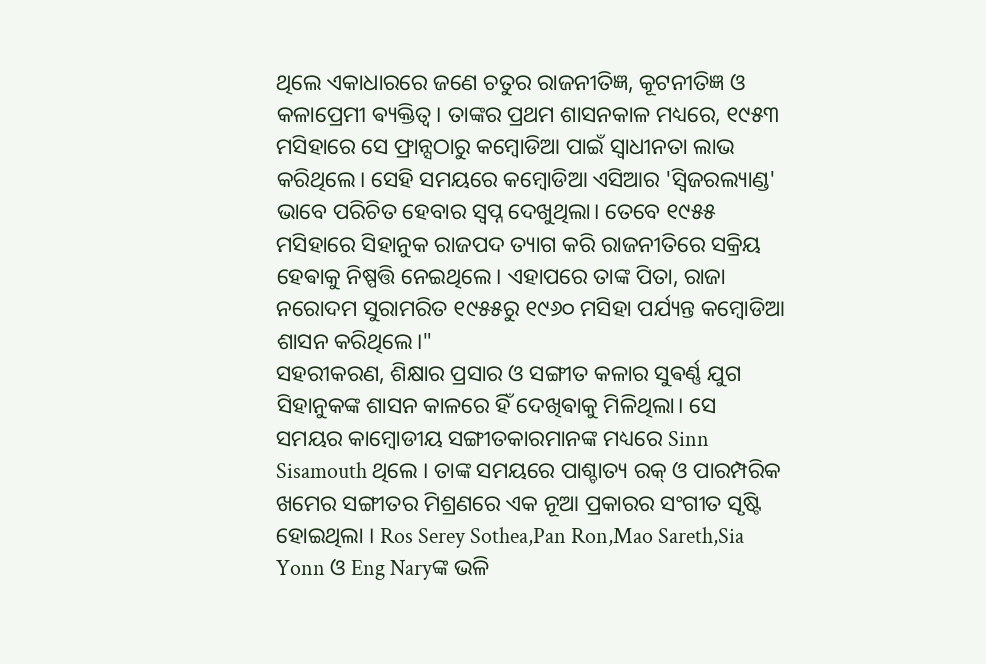ଥିଲେ ଏକାଧାରରେ ଜଣେ ଚତୁର ରାଜନୀତିଜ୍ଞ, କୂଟନୀତିଜ୍ଞ ଓ କଳାପ୍ରେମୀ ଵ୍ୟକ୍ତିତ୍ୱ। ତାଙ୍କର ପ୍ରଥମ ଶାସନକାଳ ମଧ୍ୟରେ, ୧୯୫୩ ମସିହାରେ ସେ ଫ୍ରାନ୍ସଠାରୁ କମ୍ବୋଡିଆ ପାଇଁ ସ୍ୱାଧୀନତା ଲାଭ କରିଥିଲେ। ସେହି ସମୟରେ କମ୍ବୋଡିଆ ଏସିଆର 'ସ୍ୱିଜରଲ୍ୟାଣ୍ଡ' ଭାବେ ପରିଚିତ ହେବାର ସ୍ୱପ୍ନ ଦେଖୁଥିଲା। ତେବେ ୧୯୫୫ ମସିହାରେ ସିହାନୁକ ରାଜପଦ ତ୍ୟାଗ କରି ରାଜନୀତିରେ ସକ୍ରିୟ ହେଵାକୁ ନିଷ୍ପତ୍ତି ନେଇଥିଲେ। ଏହାପରେ ତାଙ୍କ ପିତା, ରାଜା ନରୋଦମ ସୁରାମରିତ ୧୯୫୫ରୁ ୧୯୬୦ ମସିହା ପର୍ଯ୍ୟନ୍ତ କମ୍ବୋଡିଆ ଶାସନ କରିଥିଲେ।"
ସହରୀକରଣ, ଶିକ୍ଷାର ପ୍ରସାର ଓ ସଙ୍ଗୀତ କଳାର ସୁଵର୍ଣ୍ଣ ଯୁଗ ସିହାନୁକଙ୍କ ଶାସନ କାଳରେ ହିଁ ଦେଖିଵାକୁ ମିଳିଥିଲା। ସେ ସମୟର କାମ୍ବୋଡୀୟ ସଙ୍ଗୀତକାରମାନଙ୍କ ମଧ୍ୟରେ Sinn Sisamouth ଥିଲେ । ତାଙ୍କ ସମୟରେ ପାଶ୍ଚାତ୍ୟ ରକ୍ ଓ ପାରମ୍ପରିକ ଖମେର ସଙ୍ଗୀତର ମିଶ୍ରଣରେ ଏକ ନୂଆ ପ୍ରକାରର ସଂଗୀତ ସୃଷ୍ଟି ହୋଇଥିଲା । Ros Serey Sothea,Pan Ron,Mao Sareth,Sia Yonn ଓ Eng Naryଙ୍କ ଭଳି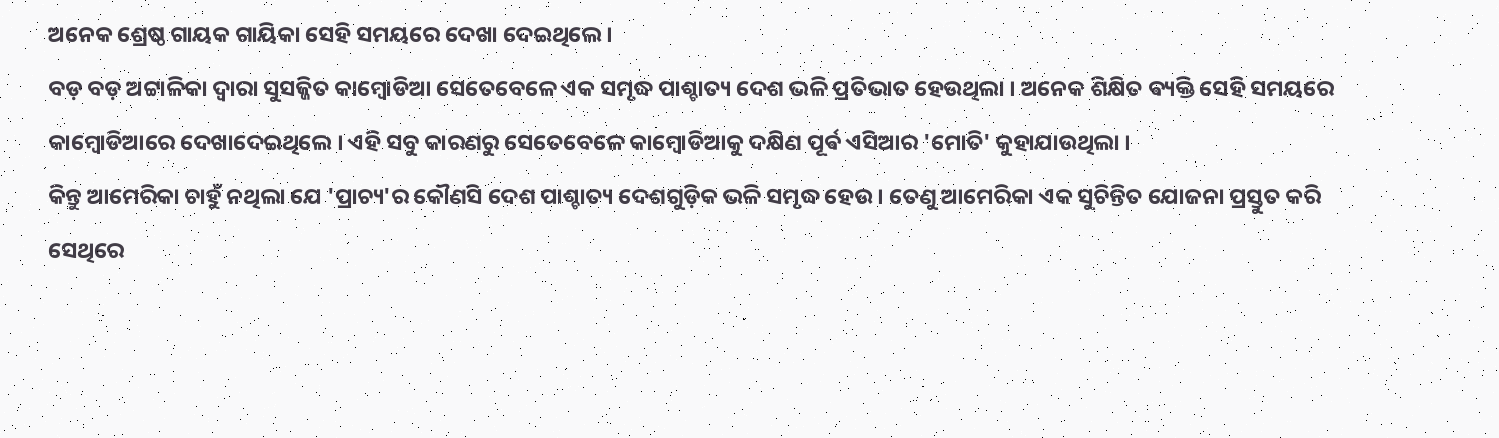ଅନେକ ଶ୍ରେଷ୍ଠ ଗାୟକ ଗାୟିକା ସେହି ସମୟରେ ଦେଖା ଦେଇଥିଲେ ।
ବଡ଼ ବଡ଼ ଅଟ୍ଟାଳିକା ଦ୍ଵାରା ସୁସଜ୍ଜିତ କାମ୍ବୋଡିଆ ସେତେବେଳେ ଏକ ସମୃଦ୍ଧ ପାଶ୍ଚାତ୍ୟ ଦେଶ ଭଳି ପ୍ରତିଭାତ ହେଉଥିଲା । ଅନେକ ଶିକ୍ଷିତ ଵ୍ୟକ୍ତି ସେହି ସମୟରେ କାମ୍ବୋଡିଆରେ ଦେଖାଦେଇଥିଲେ । ଏହି ସବୁ କାରଣରୁ ସେତେବେଳେ କାମ୍ବୋଡିଆକୁ ଦକ୍ଷିଣ ପୂର୍ଵ ଏସିଆର 'ମୋତି' କୁହାଯାଉଥିଲା ।
କିନ୍ତୁ ଆମେରିକା ଚାହୁଁ ନଥିଲା ଯେ 'ପ୍ରାଚ୍ୟ'ର କୌଣସି ଦେଶ ପାଶ୍ଚାତ୍ୟ ଦେଶଗୁଡ଼ିକ ଭଳି ସମୃଦ୍ଧ ହେଉ । ତେଣୁ ଆମେରିକା ଏକ ସୁଚିନ୍ତିତ ଯୋଜନା ପ୍ରସ୍ତୁତ କରି ସେଥିରେ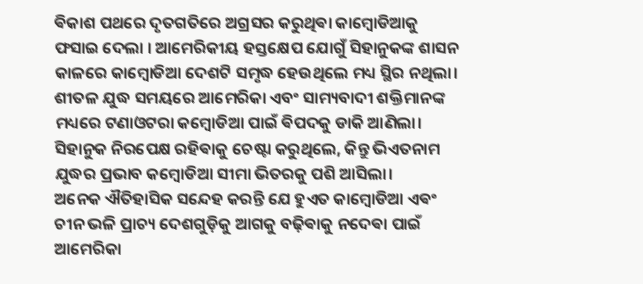ଵିକାଶ ପଥରେ ଦୃତଗତିରେ ଅଗ୍ରସର କରୁଥିଵା କାମ୍ବୋଡିଆକୁ ଫସାଇ ଦେଲା । ଆମେରିକୀୟ ହସ୍ତକ୍ଷେପ ଯୋଗୁଁ ସିହାନୁକଙ୍କ ଶାସନ କାଳରେ କାମ୍ବୋଡିଆ ଦେଶଟି ସମୃଦ୍ଧ ହେଉଥିଲେ ମଧ୍ୟ ସ୍ଥିର ନଥିଲା। ଶୀତଳ ଯୁଦ୍ଧ ସମୟରେ ଆମେରିକା ଏବଂ ସାମ୍ୟବାଦୀ ଶକ୍ତିମାନଙ୍କ ମଧ୍ୟରେ ଟଣାଓଟରା କମ୍ବୋଡିଆ ପାଇଁ ଵିପଦକୁ ଡାକି ଆଣିଲା। ସିହାନୁକ ନିରପେକ୍ଷ ରହିଵାକୁ ଚେଷ୍ଟା କରୁଥିଲେ, କିନ୍ତୁ ଭିଏତନାମ ଯୁଦ୍ଧର ପ୍ରଭାବ କମ୍ବୋଡିଆ ସୀମା ଭିତରକୁ ପଶି ଆସିଲା।
ଅନେକ ଐତିହାସିକ ସନ୍ଦେହ କରନ୍ତି ଯେ ହୁଏତ କାମ୍ବୋଡିଆ ଏଵଂ ଚୀନ ଭଳି ପ୍ରାଚ୍ୟ ଦେଶଗୁଡ଼ିକୁ ଆଗକୁ ବଢ଼ିଵାକୁ ନଦେଵା ପାଇଁ ଆମେରିକା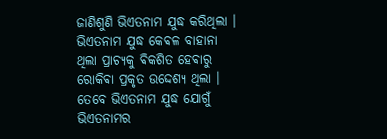ଜାଣିଶୁଣି ଭିଏତନାମ ଯୁଦ୍ଧ କରିଥିଲା । ଭିଏତନାମ ଯୁଦ୍ଧ କେଵଳ ବାହାନା ଥିଲା ପ୍ରାଚ୍ୟକୁ ଵିକଶିତ ହେଵାରୁ ରୋକିଵା ପ୍ରକୃତ ଉଦ୍ଦେଶ୍ୟ ଥିଲା । ତେବେ ଭିଏତନାମ ଯୁଦ୍ଧ ଯୋଗୁଁ ଭିଏତନାମର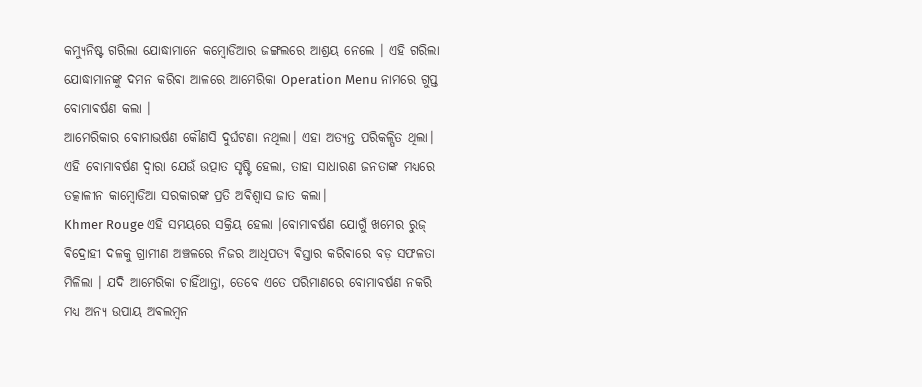କମ୍ୟୁନିଷ୍ଟ ଗରିଲା ଯୋଦ୍ଧାମାନେ କମ୍ବୋଡିଆର ଜଙ୍ଗଲରେ ଆଶ୍ରୟ ନେଲେ । ଏହି ଗରିଲା ଯୋଦ୍ଧାମାନଙ୍କୁ ଦମନ କରିଵା ଆଳରେ ଆମେରିକା Operation Menu ନାମରେ ଗୁପ୍ତ ବୋମାଵର୍ଷଣ କଲା ।
ଆମେରିକାର ବୋମାଭର୍ଷଣ କୌଣସି ଦୁର୍ଘଟଣା ନଥିଲା। ଏହା ଅତ୍ୟନ୍ତ ପରିକଳ୍ପିତ ଥିଲା। ଏହି ବୋମାବର୍ଷଣ ଦ୍ୱାରା ଯେଉଁ ଉତ୍ପାତ ସୃଷ୍ଟି ହେଲା, ତାହା ସାଧାରଣ ଜନତାଙ୍କ ମଧ୍ୟରେ ତତ୍କାଳୀନ କାମ୍ବୋଡିଆ ସରକାରଙ୍କ ପ୍ରତି ଅଵିଶ୍ୱାସ ଜାତ କଲା।
Khmer Rouge ଏହି ସମୟରେ ସକ୍ରିୟ ହେଲା ।ବୋମାଵର୍ଷଣ ଯୋଗୁଁ ଖମେର ରୁଜ୍ ଵିଦ୍ରୋହୀ ଦଳକୁ ଗ୍ରାମୀଣ ଅଞ୍ଚଳରେ ନିଜର ଆଧିପତ୍ୟ ଵିସ୍ତାର କରିଵାରେ ବଡ଼ ସଫଳତା ମିଳିଲା । ଯଦି ଆମେରିକା ଚାହିଁଥାନ୍ତା, ତେବେ ଏତେ ପରିମାଣରେ ବୋମାବର୍ଷଣ ନକରି ମଧ୍ୟ ଅନ୍ୟ ଉପାୟ ଅଵଲମ୍ବନ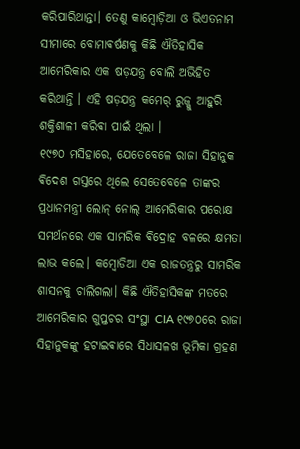କରିପାରିଥାନ୍ତା। ତେଣୁ କାମ୍ବୋଡ଼ିଆ ଓ ଭିଏତନାମ ସୀମାରେ ବୋମାଵର୍ଷଣକୁ କିଛି ଐତିହାସିକ ଆମେରିକାର ଏକ ଷଡ଼ଯନ୍ତ୍ର ବୋଲି ଅଭିହିତ କରିଥାନ୍ତି । ଏହି ଷଡ଼ଯନ୍ତ୍ର କମେର୍ ରୁଜ୍କୁ ଆହୁରି ଶକ୍ତିଶାଳୀ କରିଵା ପାଇଁ ଥିଲା ।
୧୯୭୦ ମସିହାରେ, ଯେତେବେଳେ ରାଜା ସିହାନୁକ ଵିଦେଶ ଗସ୍ତରେ ଥିଲେ ସେତେବେଳେ ତାଙ୍କର ପ୍ରଧାନମନ୍ତ୍ରୀ ଲୋନ୍ ନୋଲ୍ ଆମେରିକାର ପରୋକ୍ଷ ସମର୍ଥନରେ ଏକ ସାମରିକ ଵିଦ୍ରୋହ ବଳରେ କ୍ଷମତା ଲାଭ କଲେ। କମ୍ବୋଡିଆ ଏକ ରାଜତନ୍ତ୍ରରୁ ସାମରିକ ଶାସନକୁ ଚାଲିଗଲା। କିଛି ଐତିହାସିକଙ୍କ ମତରେ ଆମେରିକାର ଗୁପ୍ତଚର ସଂସ୍ଥା CIA ୧୯୭୦ରେ ରାଜା ସିହାନୁକଙ୍କୁ ହଟାଇଵାରେ ସିଧାସଳଖ ଭୂମିକା ଗ୍ରହଣ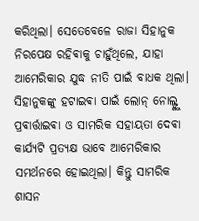କରିଥିଲା। ସେତେବେଳେ ରାଜା ସିହାନୁକ ନିରପେକ୍ଷ ରହିଵାକୁ ଚାହୁଁଥିଲେ, ଯାହା ଆମେରିକାର ଯୁଦ୍ଧ ନୀତି ପାଇଁ ବାଧକ ଥିଲା। ସିହାନୁକଙ୍କୁ ହଟାଇଵା ପାଇଁ ଲୋନ୍ ନୋଲ୍ଙ୍କୁ ପ୍ରଵାର୍ତ୍ତାଇଵା ଓ ସାମରିକ ସହାୟତା ଦେଵା କାର୍ଯ୍ୟଟି ପ୍ରତ୍ୟକ୍ଷ ଭାବେ ଆମେରିକାର ସମର୍ଥନରେ ହୋଇଥିଲା। କିନ୍ତୁ ସାମରିକ ଶାସନ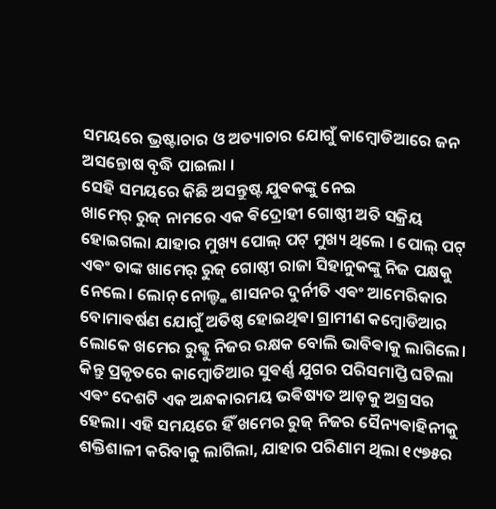ସମୟରେ ଭ୍ରଷ୍ଟାଚାର ଓ ଅତ୍ୟାଚାର ଯୋଗୁଁ କାମ୍ବୋଡିଆରେ ଜନ ଅସନ୍ତୋଷ ବୃଦ୍ଧି ପାଇଲା ।
ସେହି ସମୟରେ କିଛି ଅସନ୍ତୁଷ୍ଟ ଯୁଵକଙ୍କୁ ନେଇ
ଖାମେର୍ ରୁଜ୍ ନାମରେ ଏକ ଵିଦ୍ରୋହୀ ଗୋଷ୍ଠୀ ଅତି ସକ୍ରିୟ ହୋଇଗଲା ଯାହାର ମୁଖ୍ୟ ପୋଲ୍ ପଟ୍ ମୁଖ୍ୟ ଥିଲେ । ପୋଲ୍ ପଟ୍ ଏଵଂ ତାଙ୍କ ଖାମେର୍ ରୁଜ୍ ଗୋଷ୍ଠୀ ରାଜା ସିହାନୁକଙ୍କୁ ନିଜ ପକ୍ଷକୁ ନେଲେ। ଲୋନ୍ ନୋଲ୍ଙ୍କ ଶାସନର ଦୁର୍ନୀତି ଏଵଂ ଆମେରିକାର ବୋମାଵର୍ଷଣ ଯୋଗୁଁ ଅତିଷ୍ଠ ହୋଇଥିଵା ଗ୍ରାମୀଣ କମ୍ବୋଡିଆର ଲୋକେ ଖମେର ରୁଜ୍କୁ ନିଜର ରକ୍ଷକ ବୋଲି ଭାବିଵାକୁ ଲାଗିଲେ। କିନ୍ତୁ ପ୍ରକୃତରେ କାମ୍ବୋଡିଆର ସୁଵର୍ଣ୍ଣ ଯୁଗର ପରିସମାପ୍ତି ଘଟିଲା ଏଵଂ ଦେଶଟି ଏକ ଅନ୍ଧକାରମୟ ଭଵିଷ୍ୟତ ଆଡ଼କୁ ଅଗ୍ରସର ହେଲା। ଏହି ସମୟରେ ହିଁ ଖମେର ରୁଜ୍ ନିଜର ସୈନ୍ୟଵାହିନୀକୁ ଶକ୍ତିଶାଳୀ କରିବାକୁ ଲାଗିଲା, ଯାହାର ପରିଣାମ ଥିଲା ୧୯୭୫ର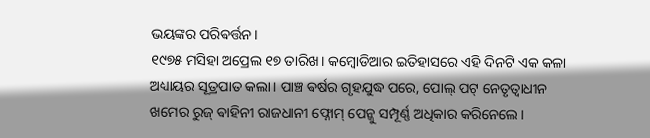ଭୟଙ୍କର ପରିଵର୍ତ୍ତନ।
୧୯୭୫ ମସିହା ଅପ୍ରେଲ ୧୭ ତାରିଖ। କମ୍ବୋଡିଆର ଇତିହାସରେ ଏହି ଦିନଟି ଏକ କଳା ଅଧ୍ୟାୟର ସୂତ୍ରପାତ କଲା। ପାଞ୍ଚ ଵର୍ଷର ଗୃହଯୁଦ୍ଧ ପରେ, ପୋଲ୍ ପଟ୍ ନେତୃତ୍ୱାଧୀନ ଖମେର ରୁଜ୍ ଵାହିନୀ ରାଜଧାନୀ ଫ୍ନୋମ୍ ପେନ୍କୁ ସମ୍ପୂର୍ଣ୍ଣ ଅଧିକାର କରିନେଲେ।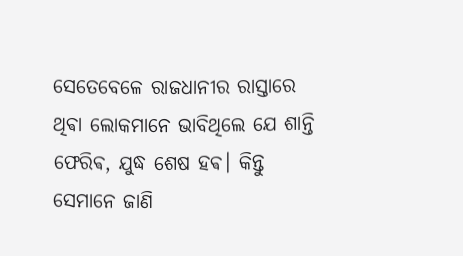ସେତେବେଳେ ରାଜଧାନୀର ରାସ୍ତାରେ ଥିଵା ଲୋକମାନେ ଭାବିଥିଲେ ଯେ ଶାନ୍ତି ଫେରିଵ, ଯୁଦ୍ଧ ଶେଷ ହଵ। କିନ୍ତୁ ସେମାନେ ଜାଣି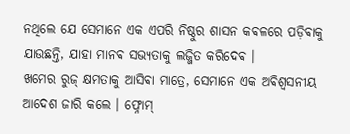ନଥିଲେ ଯେ ସେମାନେ ଏକ ଏପରି ନିଷ୍ଠୁର ଶାସନ କଵଳରେ ପଡ଼ିଵାକୁ ଯାଉଛନ୍ତି, ଯାହା ମାନଵ ସଭ୍ୟତାକୁ ଲଜ୍ଜିତ କରିଦେଵ ।
ଖମେର ରୁଜ୍ କ୍ଷମତାକୁ ଆସିଵା ମାତ୍ରେ, ସେମାନେ ଏକ ଅଵିଶ୍ୱସନୀୟ ଆଦେଶ ଜାରି କଲେ । ଫ୍ନୋମ୍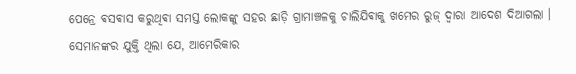ପେନ୍ରେ ଵସଵାସ କରୁଥିଵା ସମସ୍ତ ଲୋକଙ୍କୁ ସହର ଛାଡ଼ି ଗ୍ରାମାଞ୍ଚଳକୁ ଚାଲିଯିଵାକୁ ଖମେର ରୁଜ୍ ଦ୍ଵାରା ଆଦେଶ ଦିଆଗଲା । ସେମାନଙ୍କର ଯୁକ୍ତି ଥିଲା ଯେ, ଆମେରିକାର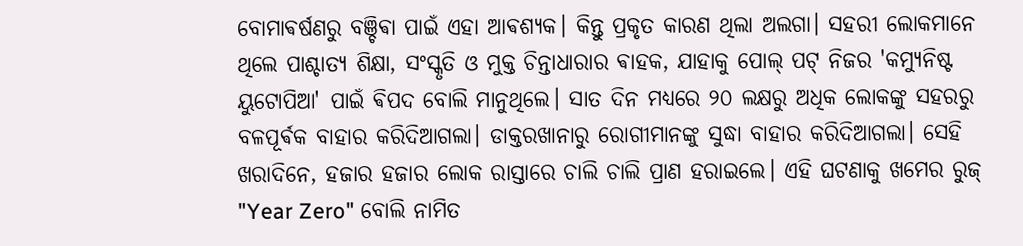ବୋମାଵର୍ଷଣରୁ ବଞ୍ଚିଵା ପାଇଁ ଏହା ଆଵଶ୍ୟକ। କିନ୍ତୁ ପ୍ରକୃତ କାରଣ ଥିଲା ଅଲଗା। ସହରୀ ଲୋକମାନେ ଥିଲେ ପାଶ୍ଚାତ୍ୟ ଶିକ୍ଷା, ସଂସ୍କୃତି ଓ ମୁକ୍ତ ଚିନ୍ତାଧାରାର ଵାହକ, ଯାହାକୁ ପୋଲ୍ ପଟ୍ ନିଜର 'କମ୍ୟୁନିଷ୍ଟ ୟୁଟୋପିଆ' ପାଇଁ ଵିପଦ ବୋଲି ମାନୁଥିଲେ। ସାତ ଦିନ ମଧ୍ୟରେ ୨୦ ଲକ୍ଷରୁ ଅଧିକ ଲୋକଙ୍କୁ ସହରରୁ ବଳପୂର୍ଵକ ବାହାର କରିଦିଆଗଲା। ଡାକ୍ତରଖାନାରୁ ରୋଗୀମାନଙ୍କୁ ସୁଦ୍ଧା ବାହାର କରିଦିଆଗଲା। ସେହି ଖରାଦିନେ, ହଜାର ହଜାର ଲୋକ ରାସ୍ତାରେ ଚାଲି ଚାଲି ପ୍ରାଣ ହରାଇଲେ। ଏହି ଘଟଣାକୁ ଖମେର ରୁଜ୍ "Year Zero" ବୋଲି ନାମିତ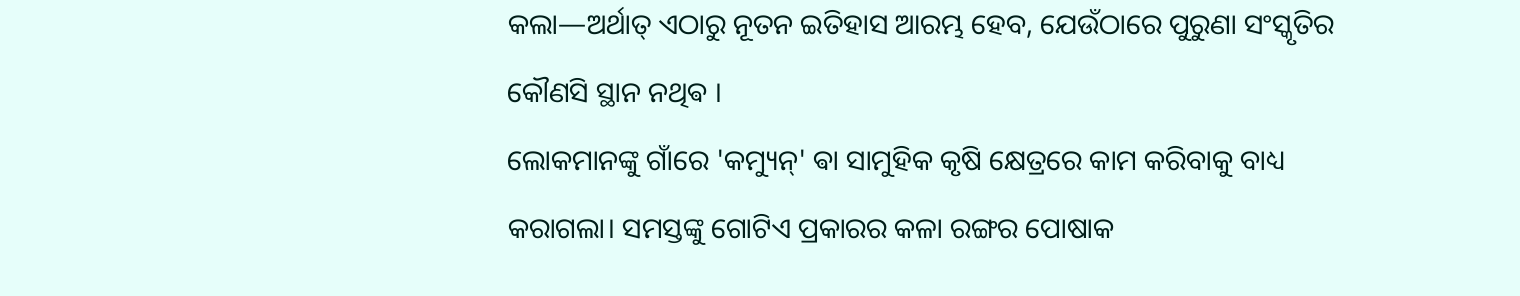କଲା—ଅର୍ଥାତ୍ ଏଠାରୁ ନୂତନ ଇତିହାସ ଆରମ୍ଭ ହେବ, ଯେଉଁଠାରେ ପୁରୁଣା ସଂସ୍କୃତିର କୌଣସି ସ୍ଥାନ ନଥିଵ ।
ଲୋକମାନଙ୍କୁ ଗାଁରେ 'କମ୍ୟୁନ୍' ଵା ସାମୁହିକ କୃଷି କ୍ଷେତ୍ରରେ କାମ କରିବାକୁ ବାଧ୍ୟ କରାଗଲା। ସମସ୍ତଙ୍କୁ ଗୋଟିଏ ପ୍ରକାରର କଳା ରଙ୍ଗର ପୋଷାକ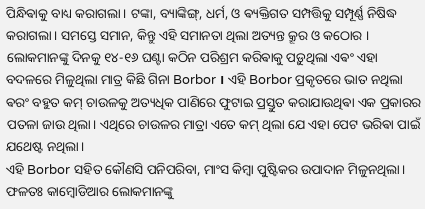ପିନ୍ଧିଵାକୁ ବାଧ୍ୟ କରାଗଲା। ଟଙ୍କା, ବ୍ୟାଙ୍କିଙ୍ଗ୍, ଧର୍ମ, ଓ ଵ୍ୟକ୍ତିଗତ ସମ୍ପତ୍ତିକୁ ସମ୍ପୂର୍ଣ୍ଣ ନିଷିଦ୍ଧ କରାଗଲା। ସମସ୍ତେ ସମାନ, କିନ୍ତୁ ଏହି ସମାନତା ଥିଲା ଅତ୍ୟନ୍ତ କ୍ରୂର ଓ କଠୋର । ଲୋକମାନଙ୍କୁ ଦିନକୁ ୧୪-୧୬ ଘଣ୍ଟା କଠିନ ପରିଶ୍ରମ କରିଵାକୁ ପଡ଼ୁଥିଲା ଏଵଂ ଏହା ବଦଳରେ ମିଳୁଥିଲା ମାତ୍ର କିଛି ଗିନା Borbor । ଏହି Borbor ପ୍ରକୃତରେ ଭାତ ନଥିଲା ଵରଂ ବହୁତ କମ୍ ଚାଉଳକୁ ଅତ୍ୟଧିକ ପାଣିରେ ଫୁଟାଇ ପ୍ରସ୍ତୁତ କରାଯାଉଥିଵା ଏକ ପ୍ରକାରର ପତଳା ଜାଉ ଥିଲା। ଏଥିରେ ଚାଉଳର ମାତ୍ରା ଏତେ କମ୍ ଥିଲା ଯେ ଏହା ପେଟ ଭରିଵା ପାଇଁ ଯଥେଷ୍ଟ ନଥିଲା।
ଏହି Borbor ସହିତ କୌଣସି ପନିପରିବା, ମାଂସ କିମ୍ବା ପୁଷ୍ଟିକର ଉପାଦାନ ମିଳୁନଥିଲା। ଫଳତଃ କାମ୍ବୋଡିଆର ଲୋକମାନଙ୍କୁ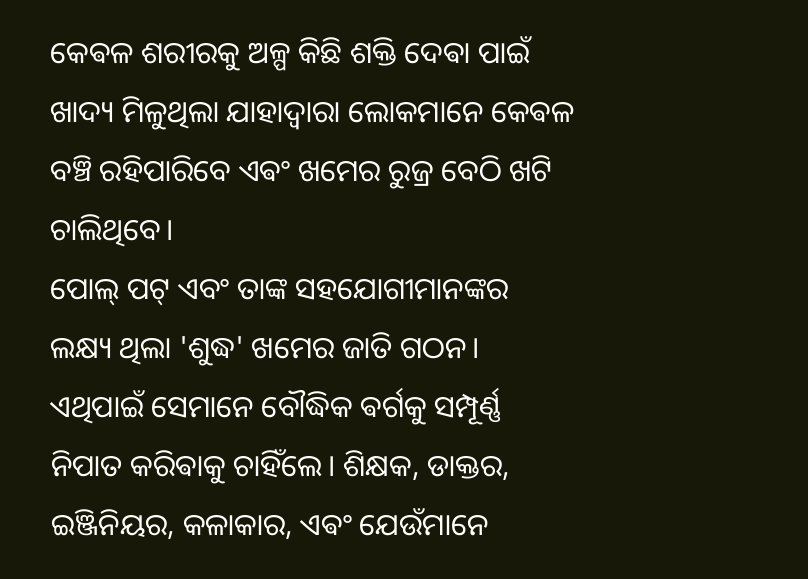କେଵଳ ଶରୀରକୁ ଅଳ୍ପ କିଛି ଶକ୍ତି ଦେଵା ପାଇଁ ଖାଦ୍ୟ ମିଳୁଥିଲା ଯାହାଦ୍ୱାରା ଲୋକମାନେ କେଵଳ ବଞ୍ଚି ରହିପାରିବେ ଏଵଂ ଖମେର ରୁଜ୍ର ବେଠି ଖଟି ଚାଲିଥିବେ।
ପୋଲ୍ ପଟ୍ ଏବଂ ତାଙ୍କ ସହଯୋଗୀମାନଙ୍କର ଲକ୍ଷ୍ୟ ଥିଲା 'ଶୁଦ୍ଧ' ଖମେର ଜାତି ଗଠନ। ଏଥିପାଇଁ ସେମାନେ ବୌଦ୍ଧିକ ଵର୍ଗକୁ ସମ୍ପୂର୍ଣ୍ଣ ନିପାତ କରିଵାକୁ ଚାହିଁଲେ। ଶିକ୍ଷକ, ଡାକ୍ତର, ଇଞ୍ଜିନିୟର, କଳାକାର, ଏଵଂ ଯେଉଁମାନେ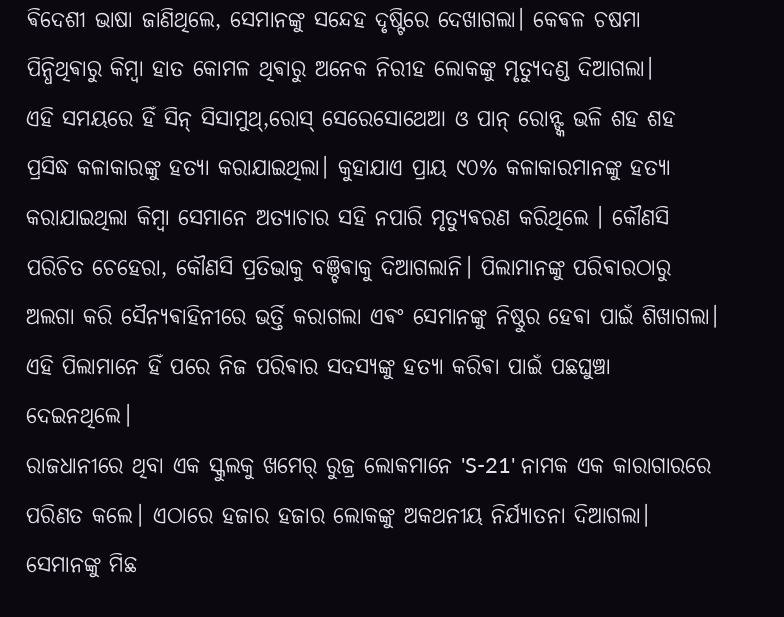ଵିଦେଶୀ ଭାଷା ଜାଣିଥିଲେ, ସେମାନଙ୍କୁ ସନ୍ଦେହ ଦୃଷ୍ଟିରେ ଦେଖାଗଲା। କେଵଳ ଚଷମା ପିନ୍ଧିଥିଵାରୁ କିମ୍ବା ହାତ କୋମଳ ଥିଵାରୁ ଅନେକ ନିରୀହ ଲୋକଙ୍କୁ ମୃତ୍ୟୁଦଣ୍ଡ ଦିଆଗଲା।
ଏହି ସମୟରେ ହିଁ ସିନ୍ ସିସାମୁଥ୍,ରୋସ୍ ସେରେସୋଥେଆ ଓ ପାନ୍ ରୋନ୍ଙ୍କ ଭଳି ଶହ ଶହ ପ୍ରସିଦ୍ଧ କଳାକାରଙ୍କୁ ହତ୍ୟା କରାଯାଇଥିଲା। କୁହାଯାଏ ପ୍ରାୟ ୯୦% କଳାକାରମାନଙ୍କୁ ହତ୍ୟା କରାଯାଇଥିଲା କିମ୍ବା ସେମାନେ ଅତ୍ୟାଚାର ସହି ନପାରି ମୃତ୍ୟୁଵରଣ କରିଥିଲେ । କୌଣସି ପରିଚିତ ଚେହେରା, କୌଣସି ପ୍ରତିଭାକୁ ବଞ୍ଚିଵାକୁ ଦିଆଗଲାନି। ପିଲାମାନଙ୍କୁ ପରିଵାରଠାରୁ ଅଲଗା କରି ସୈନ୍ୟଵାହିନୀରେ ଭର୍ତ୍ତି କରାଗଲା ଏଵଂ ସେମାନଙ୍କୁ ନିଷ୍ଠୁର ହେଵା ପାଇଁ ଶିଖାଗଲା। ଏହି ପିଲାମାନେ ହିଁ ପରେ ନିଜ ପରିଵାର ସଦସ୍ୟଙ୍କୁ ହତ୍ୟା କରିଵା ପାଇଁ ପଛଘୁଞ୍ଚା ଦେଇନଥିଲେ।
ରାଜଧାନୀରେ ଥିବା ଏକ ସ୍କୁଲକୁ ଖମେର୍ ରୁଜ୍ର ଲୋକମାନେ 'S-21' ନାମକ ଏକ କାରାଗାରରେ ପରିଣତ କଲେ। ଏଠାରେ ହଜାର ହଜାର ଲୋକଙ୍କୁ ଅକଥନୀୟ ନିର୍ଯ୍ୟାତନା ଦିଆଗଲା। ସେମାନଙ୍କୁ ମିଛ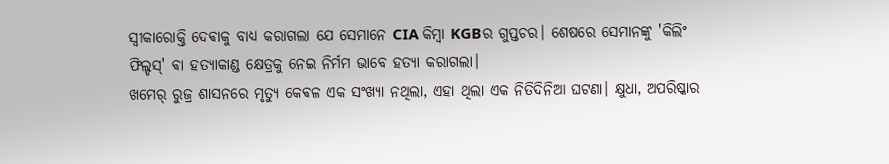ସ୍ୱୀକାରୋକ୍ତି ଦେଵାକୁ ବାଧ୍ୟ କରାଗଲା ଯେ ସେମାନେ CIA କିମ୍ବା KGBର ଗୁପ୍ତଚର। ଶେଷରେ ସେମାନଙ୍କୁ 'କିଲିଂ ଫିଲ୍ଡସ୍' ଵା ହତ୍ୟାକାଣ୍ଡ କ୍ଷେତ୍ରକୁ ନେଇ ନିର୍ମମ ଭାବେ ହତ୍ୟା କରାଗଲା।
ଖମେର୍ ରୁଜ୍ର ଶାସନରେ ମୃତ୍ୟୁ କେଵଳ ଏକ ସଂଖ୍ୟା ନଥିଲା, ଏହା ଥିଲା ଏକ ନିତିଦିନିଆ ଘଟଣା। କ୍ଷୁଧା, ଅପରିଷ୍କାର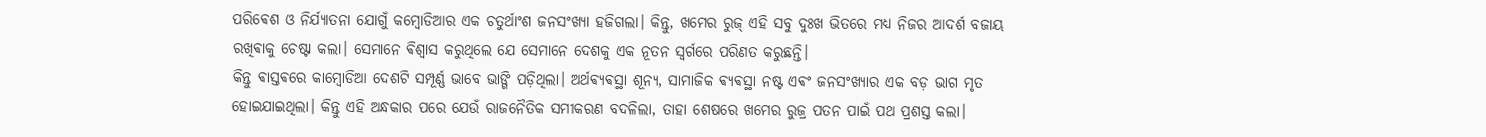ପରିଵେଶ ଓ ନିର୍ଯ୍ୟାତନା ଯୋଗୁଁ କମ୍ବୋଡିଆର ଏକ ଚତୁର୍ଥାଂଶ ଜନସଂଖ୍ୟା ହଜିଗଲା। କିନ୍ତୁ, ଖମେର ରୁଜ୍ ଏହି ସବୁ ଦୁଃଖ ଭିତରେ ମଧ୍ୟ ନିଜର ଆଦର୍ଶ ବଜାୟ ରଖିଵାକୁ ଚେଷ୍ଟା କଲା। ସେମାନେ ଵିଶ୍ୱାସ କରୁଥିଲେ ଯେ ସେମାନେ ଦେଶକୁ ଏକ ନୂତନ ସ୍ୱର୍ଗରେ ପରିଣତ କରୁଛନ୍ତି।
କିନ୍ତୁ ଵାସ୍ତଵରେ କାମ୍ବୋଡିଆ ଦେଶଟି ସମ୍ପୂର୍ଣ୍ଣ ଭାବେ ଭାଙ୍ଗି ପଡ଼ିଥିଲା। ଅର୍ଥଵ୍ୟଵସ୍ଥା ଶୂନ୍ୟ, ସାମାଜିକ ଵ୍ୟଵସ୍ଥା ନଷ୍ଟ ଏଵଂ ଜନସଂଖ୍ୟାର ଏକ ବଡ଼ ଭାଗ ମୃତ ହୋଇଯାଇଥିଲା। କିନ୍ତୁ ଏହି ଅନ୍ଧକାର ପରେ ଯେଉଁ ରାଜନୈତିକ ସମୀକରଣ ବଦଳିଲା, ତାହା ଶେଷରେ ଖମେର ରୁଜ୍ର ପତନ ପାଇଁ ପଥ ପ୍ରଶସ୍ତ କଲା।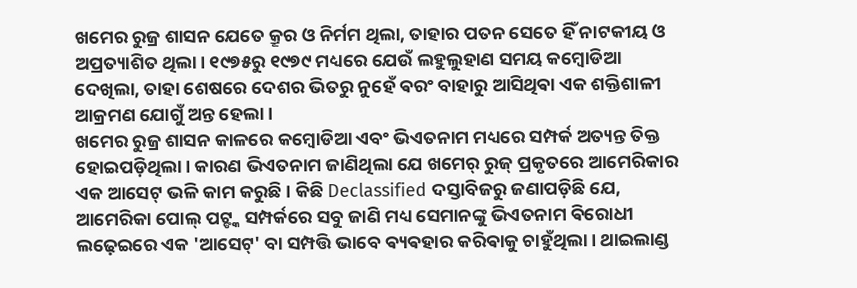ଖମେର ରୁଜ୍ର ଶାସନ ଯେତେ କ୍ରୂର ଓ ନିର୍ମମ ଥିଲା, ତାହାର ପତନ ସେତେ ହିଁ ନାଟକୀୟ ଓ ଅପ୍ରତ୍ୟାଶିତ ଥିଲା। ୧୯୭୫ରୁ ୧୯୭୯ ମଧ୍ୟରେ ଯେଉଁ ଲହୁଲୁହାଣ ସମୟ କମ୍ବୋଡିଆ ଦେଖିଲା, ତାହା ଶେଷରେ ଦେଶର ଭିତରୁ ନୁହେଁ ଵରଂ ବାହାରୁ ଆସିଥିଵା ଏକ ଶକ୍ତିଶାଳୀ ଆକ୍ରମଣ ଯୋଗୁଁ ଅନ୍ତ ହେଲା।
ଖମେର ରୁଜ୍ର ଶାସନ କାଳରେ କମ୍ବୋଡିଆ ଏବଂ ଭିଏତନାମ ମଧ୍ୟରେ ସମ୍ପର୍କ ଅତ୍ୟନ୍ତ ତିକ୍ତ ହୋଇପଡ଼ିଥିଲା। କାରଣ ଭିଏତନାମ ଜାଣିଥିଲା ଯେ ଖମେର୍ ରୁଜ୍ ପ୍ରକୃତରେ ଆମେରିକାର ଏକ ଆସେଟ୍ ଭଳି କାମ କରୁଛି । କିଛି Declassified ଦସ୍ତାବିଜରୁ ଜଣାପଡ଼ିଛି ଯେ, ଆମେରିକା ପୋଲ୍ ପଟ୍ଙ୍କ ସମ୍ପର୍କରେ ସବୁ ଜାଣି ମଧ୍ୟ ସେମାନଙ୍କୁ ଭିଏତନାମ ଵିରୋଧୀ ଲଢ଼େଇରେ ଏକ 'ଆସେଟ୍' ବା ସମ୍ପତ୍ତି ଭାବେ ଵ୍ୟଵହାର କରିଵାକୁ ଚାହୁଁଥିଲା। ଥାଇଲାଣ୍ଡ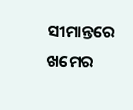ସୀମାନ୍ତରେ ଖମେର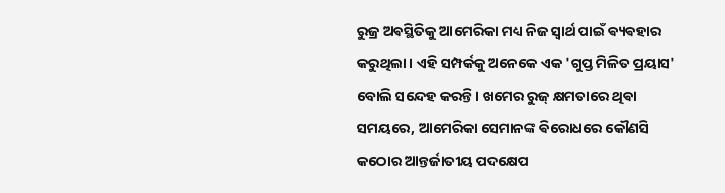ରୁଜ୍ର ଅଵସ୍ଥିତିକୁ ଆମେରିକା ମଧ୍ୟ ନିଜ ସ୍ୱାର୍ଥ ପାଇଁ ଵ୍ୟଵହାର କରୁଥିଲା। ଏହି ସମ୍ପର୍କକୁ ଅନେକେ ଏକ 'ଗୁପ୍ତ ମିଳିତ ପ୍ରୟାସ' ବୋଲି ସନ୍ଦେହ କରନ୍ତି। ଖମେର ରୁଜ୍ କ୍ଷମତାରେ ଥିଵା ସମୟରେ, ଆମେରିକା ସେମାନଙ୍କ ଵିରୋଧରେ କୌଣସି କଠୋର ଆନ୍ତର୍ଜାତୀୟ ପଦକ୍ଷେପ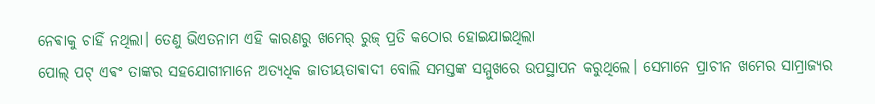ନେଵାକୁ ଚାହିଁ ନଥିଲା। ତେଣୁ ଭିଏତନାମ ଏହି କାରଣରୁ ଖମେର୍ ରୁଜ୍ ପ୍ରତି କଠୋର ହୋଇଯାଇଥିଲା
ପୋଲ୍ ପଟ୍ ଏଵଂ ତାଙ୍କର ସହଯୋଗୀମାନେ ଅତ୍ୟଧିକ ଜାତୀୟତାଵାଦୀ ବୋଲି ସମସ୍ତଙ୍କ ସମ୍ମୁଖରେ ଉପସ୍ଥାପନ କରୁଥିଲେ। ସେମାନେ ପ୍ରାଚୀନ ଖମେର ସାମ୍ରାଜ୍ୟର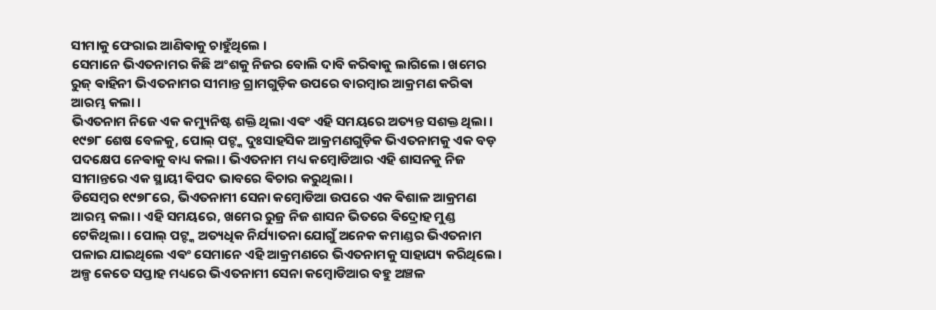ସୀମାକୁ ଫେରାଇ ଆଣିଵାକୁ ଚାହୁଁଥିଲେ ।
ସେମାନେ ଭିଏତନାମର କିଛି ଅଂଶକୁ ନିଜର ବୋଲି ଦାବି କରିଵାକୁ ଲାଗିଲେ। ଖମେର ରୁଜ୍ ଵାହିନୀ ଭିଏତନାମର ସୀମାନ୍ତ ଗ୍ରାମଗୁଡ଼ିକ ଉପରେ ବାରମ୍ବାର ଆକ୍ରମଣ କରିଵା ଆରମ୍ଭ କଲା।
ଭିଏତନାମ ନିଜେ ଏକ କମ୍ୟୁନିଷ୍ଟ ଶକ୍ତି ଥିଲା ଏଵଂ ଏହି ସମୟରେ ଅତ୍ୟନ୍ତ ସଶକ୍ତ ଥିଲା। ୧୯୭୮ ଶେଷ ବେଳକୁ, ପୋଲ୍ ପଟ୍ଙ୍କ ଦୁଃସାହସିକ ଆକ୍ରମଣଗୁଡ଼ିକ ଭିଏତନାମକୁ ଏକ ବଡ଼ ପଦକ୍ଷେପ ନେଵାକୁ ବାଧ୍ୟ କଲା। ଭିଏତନାମ ମଧ୍ୟ କମ୍ବୋଡିଆର ଏହି ଶାସନକୁ ନିଜ ସୀମାନ୍ତରେ ଏକ ସ୍ଥାୟୀ ଵିପଦ ଭାବରେ ଵିଚାର କରୁଥିଲା।
ଡିସେମ୍ବର ୧୯୭୮ରେ, ଭିଏତନାମୀ ସେନା କମ୍ବୋଡିଆ ଉପରେ ଏକ ଵିଶାଳ ଆକ୍ରମଣ ଆରମ୍ଭ କଲା। ଏହି ସମୟରେ, ଖମେର ରୁଜ୍ର ନିଜ ଶାସନ ଭିତରେ ଵିଦ୍ରୋହ ମୁଣ୍ଡ ଟେକିଥିଲା। ପୋଲ୍ ପଟ୍ଙ୍କ ଅତ୍ୟଧିକ ନିର୍ଯ୍ୟାତନା ଯୋଗୁଁ ଅନେକ କମାଣ୍ଡର ଭିଏତନାମ ପଳାଇ ଯାଇଥିଲେ ଏଵଂ ସେମାନେ ଏହି ଆକ୍ରମଣରେ ଭିଏତନାମକୁ ସାହାଯ୍ୟ କରିଥିଲେ। ଅଳ୍ପ କେତେ ସପ୍ତାହ ମଧ୍ୟରେ ଭିଏତନାମୀ ସେନା କମ୍ବୋଡିଆର ବହୁ ଅଞ୍ଚଳ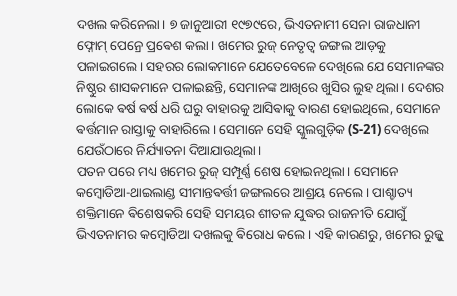ଦଖଲ କରିନେଲା। ୭ ଜାନୁଆରୀ ୧୯୭୯ରେ, ଭିଏତନାମୀ ସେନା ରାଜଧାନୀ ଫ୍ନୋମ୍ ପେନ୍ରେ ପ୍ରଵେଶ କଲା। ଖମେର ରୁଜ୍ ନେତୃତ୍ୱ ଜଙ୍ଗଲ ଆଡ଼କୁ ପଳାଇଗଲେ। ସହରର ଲୋକମାନେ ଯେତେବେଳେ ଦେଖିଲେ ଯେ ସେମାନଙ୍କର ନିଷ୍ଠୁର ଶାସକମାନେ ପଳାଇଛନ୍ତି, ସେମାନଙ୍କ ଆଖିରେ ଖୁସିର ଲୁହ ଥିଲା। ଦେଶର ଲୋକେ ଵର୍ଷ ଵର୍ଷ ଧରି ଘରୁ ବାହାରକୁ ଆସିଵାକୁ ବାରଣ ହୋଇଥିଲେ, ସେମାନେ ଵର୍ତ୍ତମାନ ରାସ୍ତାକୁ ବାହାରିଲେ। ସେମାନେ ସେହି ସ୍କୁଲଗୁଡ଼ିକ (S-21) ଦେଖିଲେ ଯେଉଁଠାରେ ନିର୍ଯ୍ୟାତନା ଦିଆଯାଉଥିଲା।
ପତନ ପରେ ମଧ୍ୟ ଖମେର ରୁଜ୍ ସମ୍ପୂର୍ଣ୍ଣ ଶେଷ ହୋଇନଥିଲା। ସେମାନେ କମ୍ବୋଡିଆ-ଥାଇଲାଣ୍ଡ ସୀମାନ୍ତଵର୍ତ୍ତୀ ଜଙ୍ଗଲରେ ଆଶ୍ରୟ ନେଲେ। ପାଶ୍ଚାତ୍ୟ ଶକ୍ତିମାନେ ଵିଶେଷକରି ସେହି ସମୟର ଶୀତଳ ଯୁଦ୍ଧର ରାଜନୀତି ଯୋଗୁଁ ଭିଏତନାମର କମ୍ବୋଡିଆ ଦଖଲକୁ ଵିରୋଧ କଲେ। ଏହି କାରଣରୁ, ଖମେର ରୁଜ୍କୁ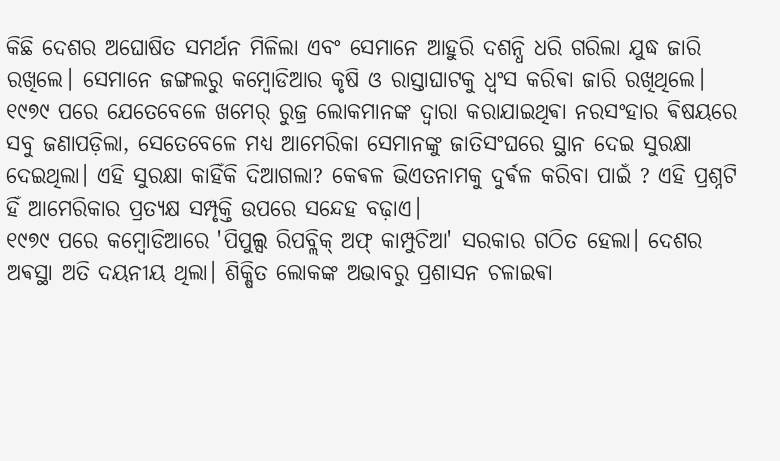କିଛି ଦେଶର ଅଘୋଷିତ ସମର୍ଥନ ମିଳିଲା ଏବଂ ସେମାନେ ଆହୁରି ଦଶନ୍ଧି ଧରି ଗରିଲା ଯୁଦ୍ଧ ଜାରି ରଖିଲେ। ସେମାନେ ଜଙ୍ଗଲରୁ କମ୍ବୋଡିଆର କୃଷି ଓ ରାସ୍ତାଘାଟକୁ ଧ୍ୱଂସ କରିଵା ଜାରି ରଖିଥିଲେ।
୧୯୭୯ ପରେ ଯେତେବେଳେ ଖମେର୍ ରୁଜ୍ର ଲୋକମାନଙ୍କ ଦ୍ୱାରା କରାଯାଇଥିଵା ନରସଂହାର ଵିଷୟରେ ସବୁ ଜଣାପଡ଼ିଲା, ସେତେବେଳେ ମଧ୍ୟ ଆମେରିକା ସେମାନଙ୍କୁ ଜାତିସଂଘରେ ସ୍ଥାନ ଦେଇ ସୁରକ୍ଷା ଦେଇଥିଲା। ଏହି ସୁରକ୍ଷା କାହିଁକି ଦିଆଗଲା? କେଵଳ ଭିଏତନାମକୁ ଦୁର୍ଵଳ କରିବା ପାଇଁ ? ଏହି ପ୍ରଶ୍ନଟି ହିଁ ଆମେରିକାର ପ୍ରତ୍ୟକ୍ଷ ସମ୍ପୃକ୍ତି ଉପରେ ସନ୍ଦେହ ବଢ଼ାଏ।
୧୯୭୯ ପରେ କମ୍ବୋଡିଆରେ 'ପିପୁଲ୍ସ ରିପବ୍ଲିକ୍ ଅଫ୍ କାମ୍ପୁଚିଆ' ସରକାର ଗଠିତ ହେଲା। ଦେଶର ଅଵସ୍ଥା ଅତି ଦୟନୀୟ ଥିଲା। ଶିକ୍ଷିତ ଲୋକଙ୍କ ଅଭାବରୁ ପ୍ରଶାସନ ଚଳାଇଵା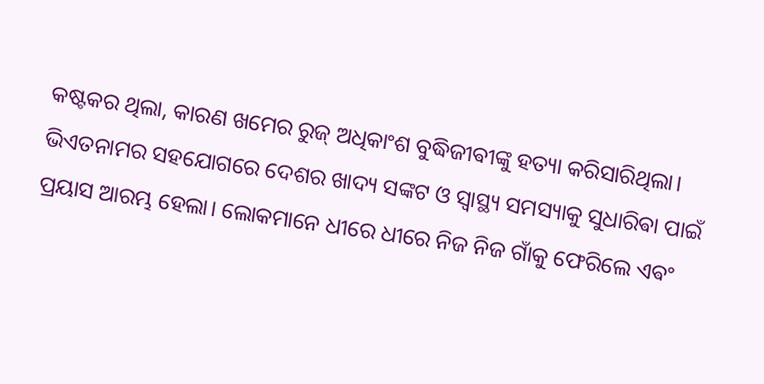କଷ୍ଟକର ଥିଲା, କାରଣ ଖମେର ରୁଜ୍ ଅଧିକାଂଶ ବୁଦ୍ଧିଜୀଵୀଙ୍କୁ ହତ୍ୟା କରିସାରିଥିଲା। ଭିଏତନାମର ସହଯୋଗରେ ଦେଶର ଖାଦ୍ୟ ସଙ୍କଟ ଓ ସ୍ୱାସ୍ଥ୍ୟ ସମସ୍ୟାକୁ ସୁଧାରିଵା ପାଇଁ ପ୍ରୟାସ ଆରମ୍ଭ ହେଲା। ଲୋକମାନେ ଧୀରେ ଧୀରେ ନିଜ ନିଜ ଗାଁକୁ ଫେରିଲେ ଏଵଂ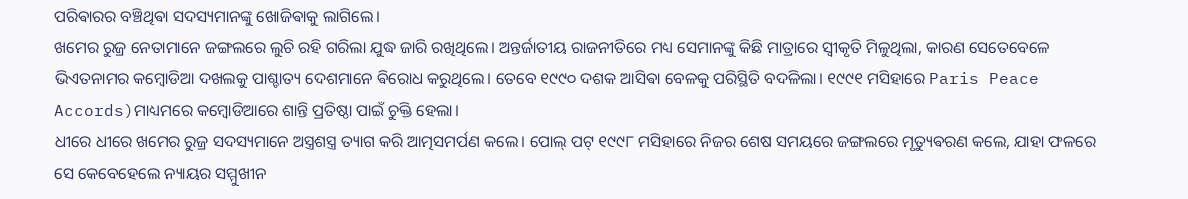ପରିଵାରର ବଞ୍ଚିଥିଵା ସଦସ୍ୟମାନଙ୍କୁ ଖୋଜିଵାକୁ ଲାଗିଲେ।
ଖମେର ରୁଜ୍ର ନେତାମାନେ ଜଙ୍ଗଲରେ ଲୁଚି ରହି ଗରିଲା ଯୁଦ୍ଧ ଜାରି ରଖିଥିଲେ। ଅନ୍ତର୍ଜାତୀୟ ରାଜନୀତିରେ ମଧ୍ୟ ସେମାନଙ୍କୁ କିଛି ମାତ୍ରାରେ ସ୍ୱୀକୃତି ମିଳୁଥିଲା, କାରଣ ସେତେବେଳେ ଭିଏତନାମର କମ୍ବୋଡିଆ ଦଖଲକୁ ପାଶ୍ଚାତ୍ୟ ଦେଶମାନେ ଵିରୋଧ କରୁଥିଲେ। ତେବେ ୧୯୯୦ ଦଶକ ଆସିଵା ବେଳକୁ ପରିସ୍ଥିତି ବଦଳିଲା। ୧୯୯୧ ମସିହାରେ Paris Peace Accords)ମାଧ୍ୟମରେ କମ୍ବୋଡିଆରେ ଶାନ୍ତି ପ୍ରତିଷ୍ଠା ପାଇଁ ଚୁକ୍ତି ହେଲା।
ଧୀରେ ଧୀରେ ଖମେର ରୁଜ୍ର ସଦସ୍ୟମାନେ ଅସ୍ତ୍ରଶସ୍ତ୍ର ତ୍ୟାଗ କରି ଆତ୍ମସମର୍ପଣ କଲେ। ପୋଲ୍ ପଟ୍ ୧୯୯୮ ମସିହାରେ ନିଜର ଶେଷ ସମୟରେ ଜଙ୍ଗଲରେ ମୃତ୍ୟୁଵରଣ କଲେ, ଯାହା ଫଳରେ ସେ କେବେହେଲେ ନ୍ୟାୟର ସମ୍ମୁଖୀନ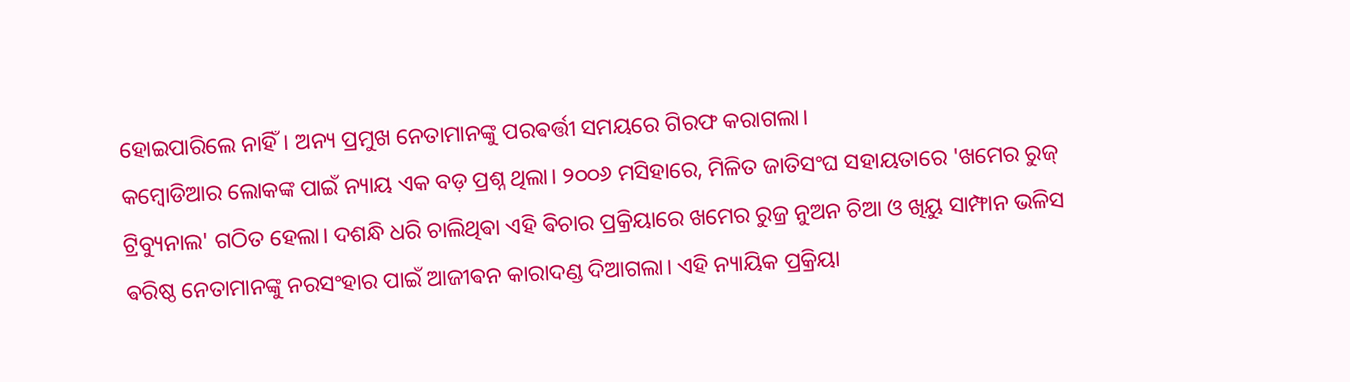ହୋଇପାରିଲେ ନାହିଁ। ଅନ୍ୟ ପ୍ରମୁଖ ନେତାମାନଙ୍କୁ ପରଵର୍ତ୍ତୀ ସମୟରେ ଗିରଫ କରାଗଲା।
କମ୍ବୋଡିଆର ଲୋକଙ୍କ ପାଇଁ ନ୍ୟାୟ ଏକ ବଡ଼ ପ୍ରଶ୍ନ ଥିଲା। ୨୦୦୬ ମସିହାରେ, ମିଳିତ ଜାତିସଂଘ ସହାୟତାରେ 'ଖମେର ରୁଜ୍ ଟ୍ରିବ୍ୟୁନାଲ' ଗଠିତ ହେଲା। ଦଶନ୍ଧି ଧରି ଚାଲିଥିଵା ଏହି ଵିଚାର ପ୍ରକ୍ରିୟାରେ ଖମେର ରୁଜ୍ର ନୁଅନ ଚିଆ ଓ ଖିୟୁ ସାମ୍ଫାନ ଭଳିସ ଵରିଷ୍ଠ ନେତାମାନଙ୍କୁ ନରସଂହାର ପାଇଁ ଆଜୀଵନ କାରାଦଣ୍ଡ ଦିଆଗଲା। ଏହି ନ୍ୟାୟିକ ପ୍ରକ୍ରିୟା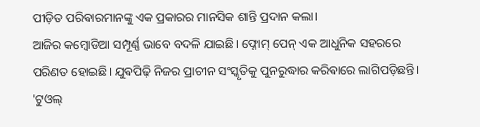ପୀଡ଼ିତ ପରିଵାରମାନଙ୍କୁ ଏକ ପ୍ରକାରର ମାନସିକ ଶାନ୍ତି ପ୍ରଦାନ କଲା।
ଆଜିର କମ୍ବୋଡିଆ ସମ୍ପୂର୍ଣ୍ଣ ଭାବେ ବଦଳି ଯାଇଛି। ଫ୍ନୋମ୍ ପେନ୍ ଏକ ଆଧୁନିକ ସହରରେ ପରିଣତ ହୋଇଛି। ଯୁଵପିଢ଼ି ନିଜର ପ୍ରାଚୀନ ସଂସ୍କୃତିକୁ ପୁନରୁଦ୍ଧାର କରିଵାରେ ଲାଗିପଡ଼ିଛନ୍ତି। 'ଟୁଓଲ୍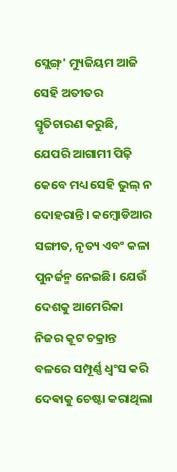ସ୍ଲେଙ୍ଗ୍' ମ୍ୟୁଜିୟମ ଆଜି ସେହି ଅତୀତର ସ୍ମୃତିଚାରଣ କରୁଛି, ଯେପରି ଆଗାମୀ ପିଢ଼ି କେବେ ମଧ୍ୟ ସେହି ଭୁଲ୍ ନ ଦୋହରାନ୍ତି। କମ୍ବୋଡିଆର ସଙ୍ଗୀତ, ନୃତ୍ୟ ଏବଂ କଳା ପୁନର୍ଜନ୍ମ ନେଇଛି। ଯେଉଁ ଦେଶକୁ ଆମେରିକା ନିଜର କୂଟ ଚକ୍ରାନ୍ତ ବଳରେ ସମ୍ପୂର୍ଣ୍ଣ ଧ୍ଵଂସ କରି ଦେଵାକୁ ଚେଷ୍ଟା କରାଥିଲା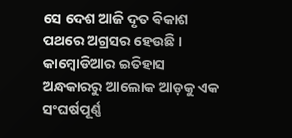ସେ ଦେଶ ଆଜି ଦୃତ ଵିକାଶ ପଥରେ ଅଗ୍ରସର ହେଉଛି ।
କାମ୍ବୋଡିଆର ଇତିହାସ ଅନ୍ଧକାରରୁ ଆଲୋକ ଆଡ଼କୁ ଏକ ସଂଘର୍ଷପୂର୍ଣ୍ଣ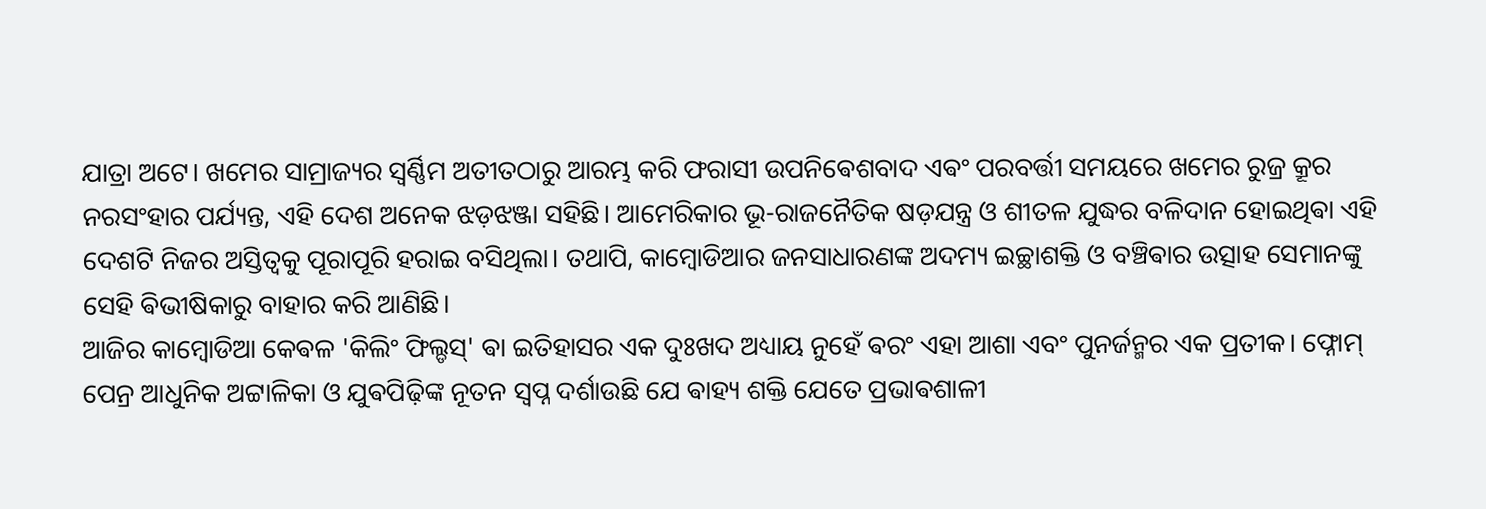ଯାତ୍ରା ଅଟେ। ଖମେର ସାମ୍ରାଜ୍ୟର ସ୍ୱର୍ଣ୍ଣିମ ଅତୀତଠାରୁ ଆରମ୍ଭ କରି ଫରାସୀ ଉପନିଵେଶବାଦ ଏଵଂ ପରବର୍ତ୍ତୀ ସମୟରେ ଖମେର ରୁଜ୍ର କ୍ରୂର ନରସଂହାର ପର୍ଯ୍ୟନ୍ତ, ଏହି ଦେଶ ଅନେକ ଝଡ଼ଝଞ୍ଜା ସହିଛି। ଆମେରିକାର ଭୂ-ରାଜନୈତିକ ଷଡ଼ଯନ୍ତ୍ର ଓ ଶୀତଳ ଯୁଦ୍ଧର ବଳିଦାନ ହୋଇଥିଵା ଏହି ଦେଶଟି ନିଜର ଅସ୍ତିତ୍ୱକୁ ପୂରାପୂରି ହରାଇ ବସିଥିଲା। ତଥାପି, କାମ୍ବୋଡିଆର ଜନସାଧାରଣଙ୍କ ଅଦମ୍ୟ ଇଚ୍ଛାଶକ୍ତି ଓ ବଞ୍ଚିଵାର ଉତ୍ସାହ ସେମାନଙ୍କୁ ସେହି ଵିଭୀଷିକାରୁ ବାହାର କରି ଆଣିଛି।
ଆଜିର କାମ୍ବୋଡିଆ କେଵଳ 'କିଲିଂ ଫିଲ୍ଡସ୍' ଵା ଇତିହାସର ଏକ ଦୁଃଖଦ ଅଧ୍ୟାୟ ନୁହେଁ ଵରଂ ଏହା ଆଶା ଏବଂ ପୁନର୍ଜନ୍ମର ଏକ ପ୍ରତୀକ। ଫ୍ନୋମ୍ ପେନ୍ର ଆଧୁନିକ ଅଟ୍ଟାଳିକା ଓ ଯୁଵପିଢ଼ିଙ୍କ ନୂତନ ସ୍ୱପ୍ନ ଦର୍ଶାଉଛି ଯେ ଵାହ୍ୟ ଶକ୍ତି ଯେତେ ପ୍ରଭାଵଶାଳୀ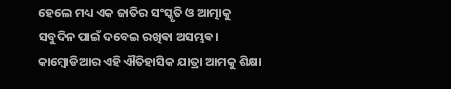ହେଲେ ମଧ୍ୟ ଏକ ଜାତିର ସଂସ୍କୃତି ଓ ଆତ୍ମାକୁ ସବୁଦିନ ପାଇଁ ଦବେଇ ରଖିଵା ଅସମ୍ଭଵ। କାମ୍ବୋଡିଆର ଏହି ଐତିହାସିକ ଯାତ୍ରା ଆମକୁ ଶିକ୍ଷା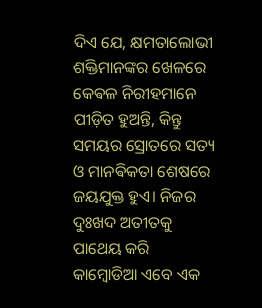ଦିଏ ଯେ, କ୍ଷମତାଲୋଭୀ ଶକ୍ତିମାନଙ୍କର ଖେଳରେ କେଵଳ ନିରୀହମାନେ ପୀଡ଼ିତ ହୁଅନ୍ତି, କିନ୍ତୁ ସମୟର ସ୍ରୋତରେ ସତ୍ୟ ଓ ମାନଵିକତା ଶେଷରେ ଜୟଯୁକ୍ତ ହୁଏ। ନିଜର ଦୁଃଖଦ ଅତୀତକୁ ପାଥେୟ କରି କାମ୍ବୋଡିଆ ଏବେ ଏକ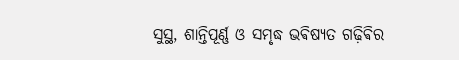ସୁସ୍ଥ, ଶାନ୍ତିପୂର୍ଣ୍ଣ ଓ ସମୃଦ୍ଧ ଭଵିଷ୍ୟତ ଗଢ଼ିଵିର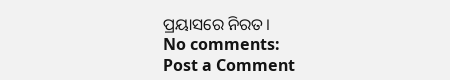ପ୍ରୟାସରେ ନିରତ।
No comments:
Post a Comment